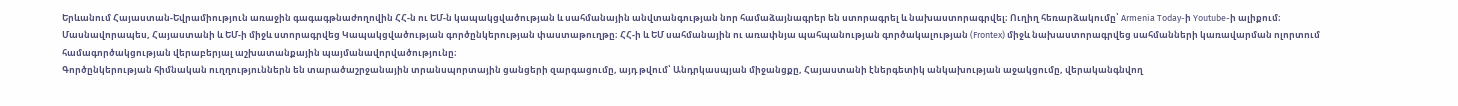Երևանում Հայաստան-Եվրամիություն առաջին գագագթնաժողովին ՀՀ-ն ու ԵՄ-ն կապակցվածության և սահմանային անվտանգության նոր համաձայնագրեր են ստորագրել և նախաստորագրվել։ Ուղիղ հեռարձակումը՝ Armenia Today-ի Youtube-ի ալիքում։
Մասնավորապես, Հայաստանի և ԵՄ-ի միջև ստորագրվեց Կապակցվածության գործընկերության փաստաթուղթը։ ՀՀ-ի և ԵՄ սահմանային ու առափնյա պահպանության գործակալության (Frontex) միջև նախաստորագրվեց սահմանների կառավարման ոլորտում համագործակցության վերաբերյալ աշխատանքային պայմանավորվածությունը։
Գործընկերության հիմնական ուղղություններն են տարածաշրջանային տրանսպորտային ցանցերի զարգացումը, այդ թվում՝ Անդրկասպյան միջանցքը, Հայաստանի էներգետիկ անկախության աջակցումը, վերականգնվող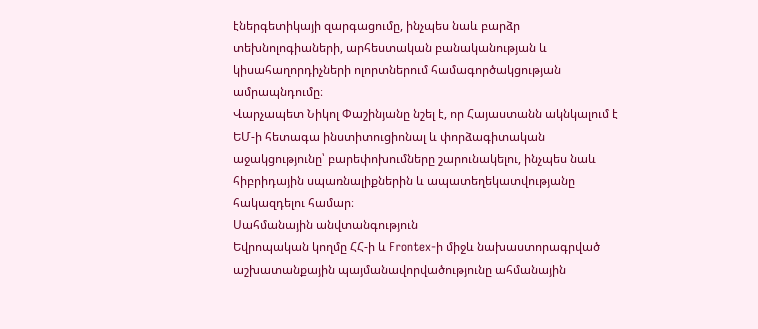էներգետիկայի զարգացումը, ինչպես նաև բարձր տեխնոլոգիաների, արհեստական բանականության և կիսահաղորդիչների ոլորտներում համագործակցության ամրապնդումը։
Վարչապետ Նիկոլ Փաշինյանը նշել է, որ Հայաստանն ակնկալում է ԵՄ-ի հետագա ինստիտուցիոնալ և փորձագիտական աջակցությունը՝ բարեփոխումները շարունակելու, ինչպես նաև հիբրիդային սպառնալիքներին և ապատեղեկատվությանը հակազդելու համար։
Սահմանային անվտանգություն
Եվրոպական կողմը ՀՀ-ի և Frontex-ի միջև նախաստորագրված աշխատանքային պայմանավորվածությունը ահմանային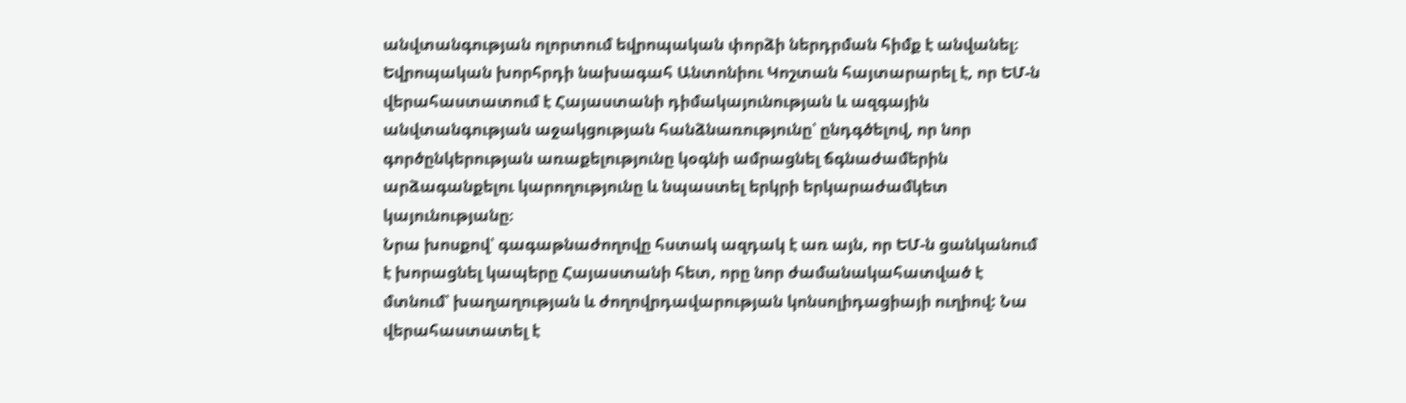անվտանգության ոլորտում եվրոպական փորձի ներդրման հիմք է անվանել։
Եվրոպական խորհրդի նախագահ Անտոնիու Կոշտան հայտարարել է, որ ԵՄ-ն վերահաստատում է Հայաստանի դիմակայունության և ազգային անվտանգության աջակցության հանձնառությունը՝ ընդգծելով, որ նոր գործընկերության առաքելությունը կօգնի ամրացնել ճգնաժամերին արձագանքելու կարողությունը և նպաստել երկրի երկարաժամկետ կայունությանը։
Նրա խոսքով՝ գագաթնաժողովը հստակ ազդակ է առ այն, որ ԵՄ-ն ցանկանում է խորացնել կապերը Հայաստանի հետ, որը նոր ժամանակահատված է մտնում՝ խաղաղության և ժողովրդավարության կոնսոլիդացիայի ուղիով: Նա վերահաստատել է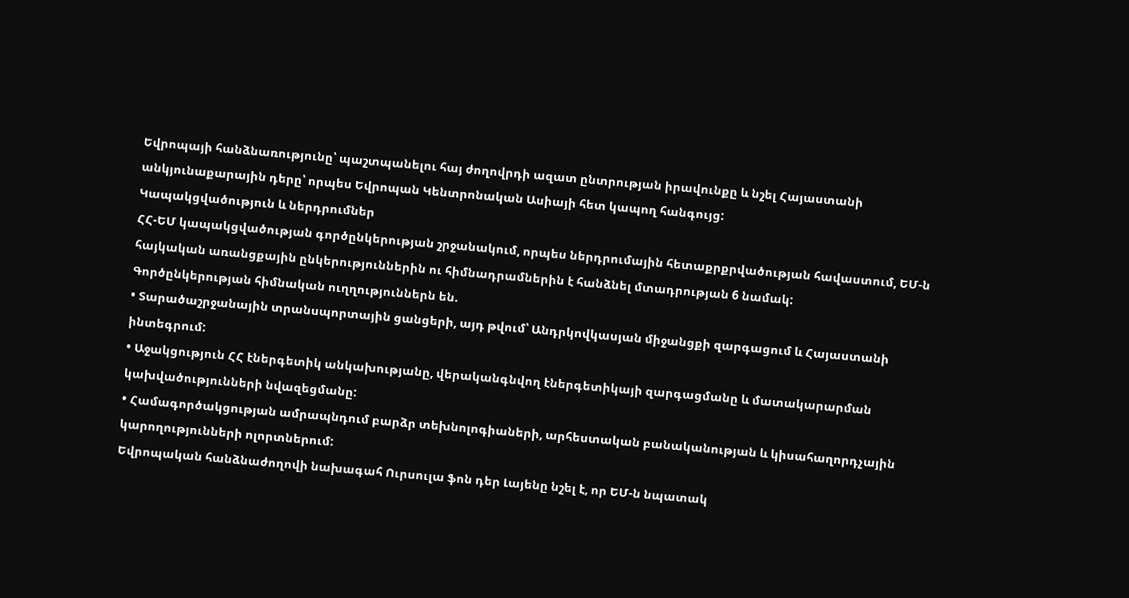Եվրոպայի հանձնառությունը՝ պաշտպանելու հայ ժողովրդի ազատ ընտրության իրավունքը և նշել Հայաստանի անկյունաքարային դերը՝ որպես Եվրոպան Կենտրոնական Ասիայի հետ կապող հանգույց:
Կապակցվածություն և ներդրումներ
ՀՀ-ԵՄ կապակցվածության գործընկերության շրջանակում, որպես ներդրումային հետաքրքրվածության հավաստում, ԵՄ-ն հայկական առանցքային ընկերություններին ու հիմնադրամներին է հանձնել մտադրության 6 նամակ:
Գործընկերության հիմնական ուղղություններն են.
• Տարածաշրջանային տրանսպորտային ցանցերի, այդ թվում՝ Անդրկովկասյան միջանցքի զարգացում և Հայաստանի ինտեգրում:
• Աջակցություն ՀՀ էներգետիկ անկախությանը, վերականգնվող էներգետիկայի զարգացմանը և մատակարարման կախվածությունների նվազեցմանը:
• Համագործակցության ամրապնդում բարձր տեխնոլոգիաների, արհեստական բանականության և կիսահաղորդչային կարողությունների ոլորտներում:
Եվրոպական հանձնաժողովի նախագահ Ուրսուլա ֆոն դեր Լայենը նշել է, որ ԵՄ-ն նպատակ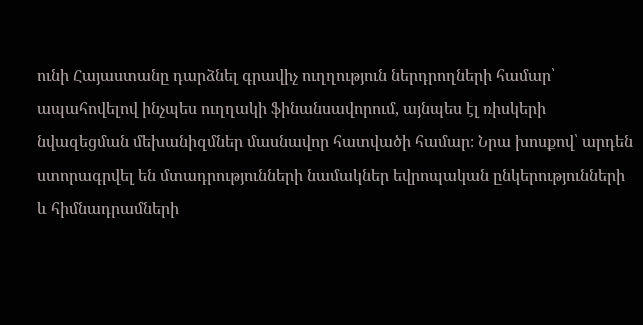ունի Հայաստանը դարձնել գրավիչ ուղղություն ներդրողների համար՝ ապահովելով ինչպես ուղղակի ֆինանսավորում, այնպես էլ ռիսկերի նվազեցման մեխանիզմներ մասնավոր հատվածի համար։ Նրա խոսքով՝ արդեն ստորագրվել են մտադրությունների նամակներ եվրոպական ընկերությունների և հիմնադրամների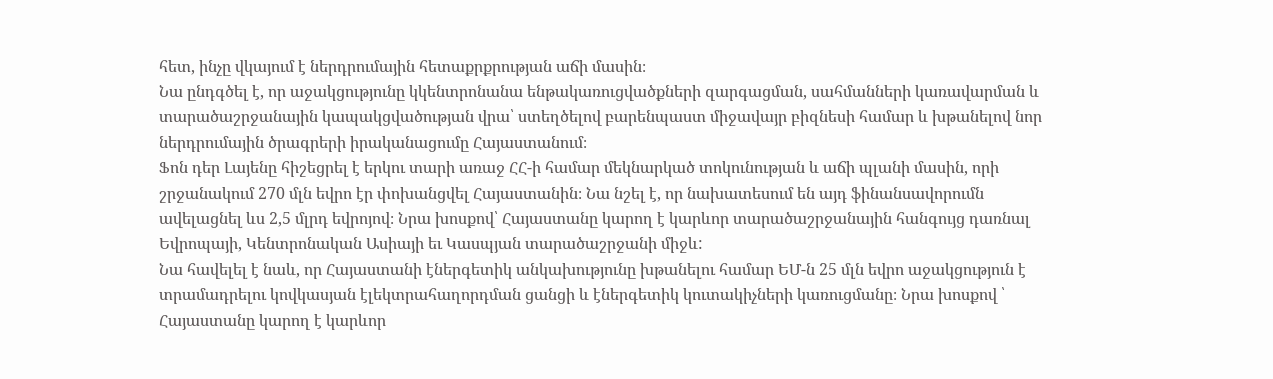հետ, ինչը վկայում է ներդրումային հետաքրքրության աճի մասին։
Նա ընդգծել է, որ աջակցությունը կկենտրոնանա ենթակառուցվածքների զարգացման, սահմանների կառավարման և տարածաշրջանային կապակցվածության վրա՝ ստեղծելով բարենպաստ միջավայր բիզնեսի համար և խթանելով նոր ներդրումային ծրագրերի իրականացումը Հայաստանում։
Ֆոն դեր Լայենը հիշեցրել է երկու տարի առաջ ՀՀ-ի համար մեկնարկած տոկունության և աճի պլանի մասին, որի շրջանակում 270 մլն եվրո էր փոխանցվել Հայաստանին։ Նա նշել է, որ նախատեսում են այդ ֆինանսավորումն ավելացնել ևս 2,5 մլրդ եվրոյով։ Նրա խոսքով՝ Հայաստանը կարող է կարևոր տարածաշրջանային հանգույց դառնալ Եվրոպայի, Կենտրոնական Ասիայի եւ Կասպյան տարածաշրջանի միջև:
Նա հավելել է նաև, որ Հայաստանի էներգետիկ անկախությունը խթանելու համար ԵՄ-ն 25 մլն եվրո աջակցություն է տրամադրելու կովկասյան էլեկտրահաղորդման ցանցի և էներգետիկ կուտակիչների կառուցմանը։ Նրա խոսքով ՝ Հայաստանը կարող է կարևոր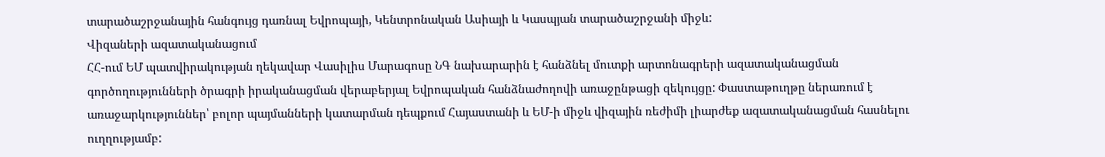տարածաշրջանային հանգույց դառնալ Եվրոպայի, Կենտրոնական Ասիայի և Կասպյան տարածաշրջանի միջև:
Վիզաների ազատականացում
ՀՀ-ում ԵՄ պատվիրակության ղեկավար Վասիլիս Մարագոսը ՆԳ նախարարին է հանձնել մուտքի արտոնագրերի ազատականացման գործողությունների ծրագրի իրականացման վերաբերյալ Եվրոպական հանձնաժողովի առաջընթացի զեկույցը: Փաստաթուղթը ներառում է առաջարկություններ՝ բոլոր պայմանների կատարման դեպքում Հայաստանի և ԵՄ-ի միջև վիզային ռեժիմի լիարժեք ազատականացման հասնելու ուղղությամբ: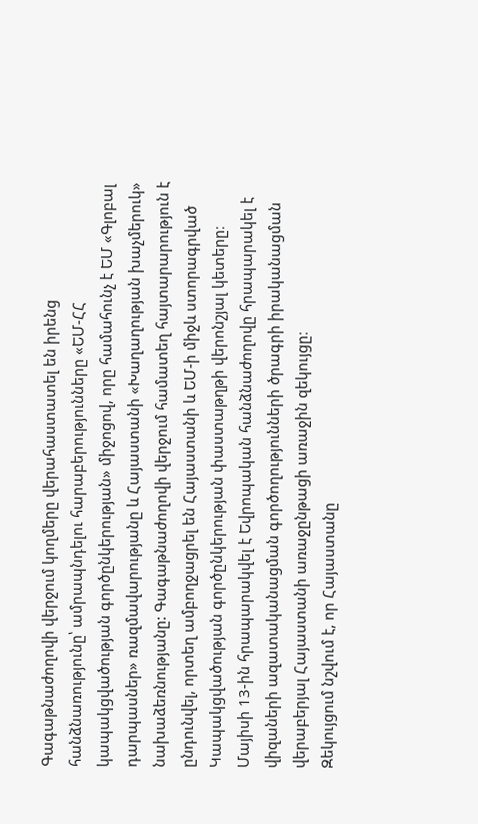Գագաթնաժողովի վերջում կողմերը վերահաստատել են իրենց հանձնառությունը՝ ամրապնդելու հարաբերությունները «ԵՄ-ՀՀ կապակցվածության գործընկերության» միջոցով, որը համահունչ է ԵՄ «Գլոբալ դարպասներ» ռազմավարությանը և Հայաստանի «Խաղաղության խաչմերուկ» նախաձեռնությանը: Գագաթնաժողովի վերջում համատեղ հայտարարություն է ընդունվել, որտեղ ամբողջացրել են Հայաստանի և ԵՄ-ի միջև ստորագրված Կապակցվածության գործընկերության փաստաթղթի վերոնշյալ կետերը։
Մայիսի 13-ին հրապարակվել է Եվրոպական հանձնաժողովը հրապարակել է վիզաների ազատականացման գործողությունների ծրագրի իրականացման վերաբերյալ Հայաստանի առաջընթացի առաջին զեկույցը։
Զեկույցում նշվում է, որ Հայաստանը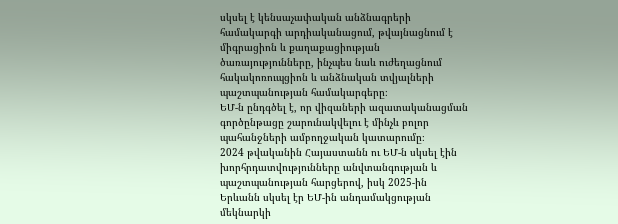սկսել է կենսաչափական անձնագրերի համակարգի արդիականացում, թվայնացնում է միգրացիոն և քաղաքացիության ծառայությունները, ինչպես նաև ուժեղացնում հակակոռուպցիոն և անձնական տվյալների պաշտպանության համակարգերը։
ԵՄ-ն ընդգծել է, որ վիզաների ազատականացման գործընթացը շարունակվելու է մինչև բոլոր պահանջների ամբողջական կատարումը։
2024 թվականին Հայաստանն ու ԵՄ-ն սկսել էին խորհրդատվությունները անվտանգության և պաշտպանության հարցերով, իսկ 2025-ին Երևանն սկսել էր ԵՄ-ին անդամակցության մեկնարկի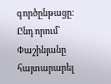գործընթացը։ Ընդ որում՝ Փաշինյանը հայտարարել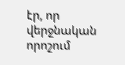էր, որ վերջնական որոշում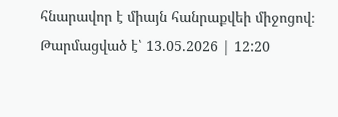հնարավոր է միայն հանրաքվեի միջոցով։
Թարմացված է՝ 13.05.2026 | 12:20